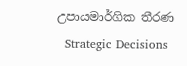උපායමාර්ගික තීරණ
  Strategic Decisions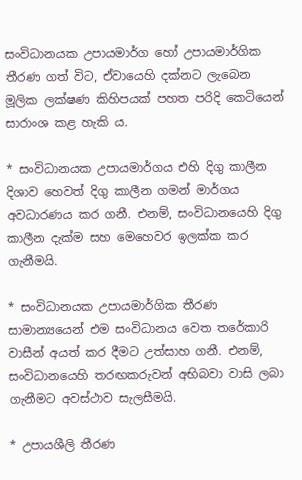සංවිධානයක උපායමාර්ග හෝ උපායමාර්ගික තීරණ ගත් විට, ඒවායෙහි දක්නට ලැබෙන මූලික ලක්ෂණ කිහිපයක් පහත පරිදි කෙටියෙන් සාරාංශ කළ හැකි ය.

* සංවිධානයක උපායමාර්ගය එහි දිගු කාලීන දිශාව හෙවත් දිගු කාලීන ගමන් මාර්ගය අවධාරණය කර ගනී. එනම්, සංවිධානයෙහි දිගු කාලීන දැක්ම සහ මෙහෙවර ඉලක්ක කර ගැනීමයි.

* සංවිධානයක උපායමාර්ගික තීරණ සාමාන්‍යයෙන් එම සංවිධානය වෙත තරේකාරි වාසීන් අයත් කර දීමට උත්සාහ ගනී. එනම්, සංවිධානයෙහි තරඟකරුවන් අභිබවා වාසි ලබා ගැනීමට අවස්ථාව සැලසීමයි.

* උපායශීලි තීරණ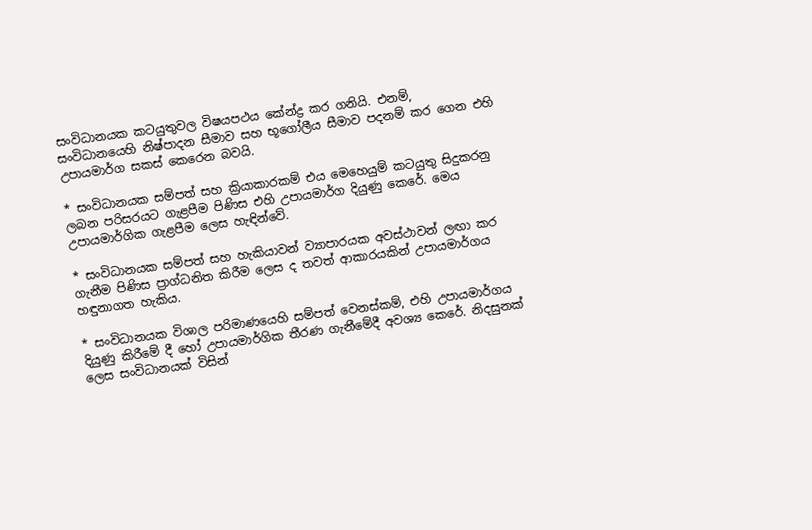සංවිධානයක කටයුතුවල විෂයපථය කේන්ද්‍ර කර ගනියි. එනම්, සංවිධානයෙහි නිෂ්පාදන සීමාව සහ භූගෝලීය සීමාව පදනම් කර ගෙන එහි උපායමාර්ග සකස් කෙරෙන බවයි.

* සංවිධානයක සම්පත් සහ ක්‍රියාකාරකම් එය මෙහෙයුම් කටයුතු සිදුකරනු ලබන පරිසරයට ගැළපීම පිණිස එහි උපායමාර්ග දියුණු කෙරේ. මෙය උපායමාර්ගික ගැළපීම ලෙස හැඳින්වේ.

* සංවිධානයක සම්පත් සහ හැකියාවන් ව්‍යාපාරයක අවස්ථාවන් ලඟා කර ගැනීම පිණිස ප්‍රාග්ධනිත කිරීම ලෙස ද තවත් ආකාරයකින් උපායමාර්ගය හඳුනාගත හැකිය.

* සංවිධානයක විශාල පරිමාණයෙහි සම්පත් වෙනස්කම්, එහි උපායමාර්ගය දියුණු කිරීමේ දී හෝ උපායමාර්ගික තීරණ ගැනීමේදී අවශ්‍ය කෙරේ. නිදසුනක් ලෙස සංවිධානයක් විසින්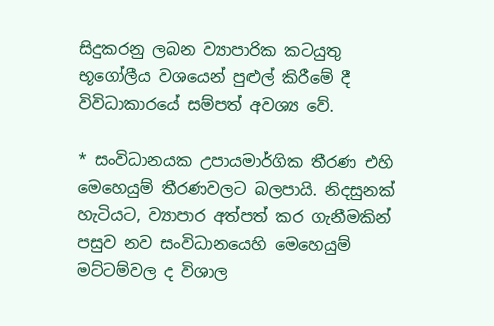සිදුකරනු ලබන ව්‍යාපාරික කටයුතු භූගෝලීය වශයෙන් පුළුල් කිරීමේ දී විවිධාකාරයේ සම්පත් අවශ්‍ය වේ.

* සංවිධානයක උපායමාර්ගික තීරණ එහි මෙහෙයුම් තීරණවලට බලපායි. නිදසුනක් හැටියට, ව්‍යාපාර අත්පත් කර ගැනීමකින් පසුව නව සංවිධානයෙහි මෙහෙයුම් මට්ටම්වල ද විශාල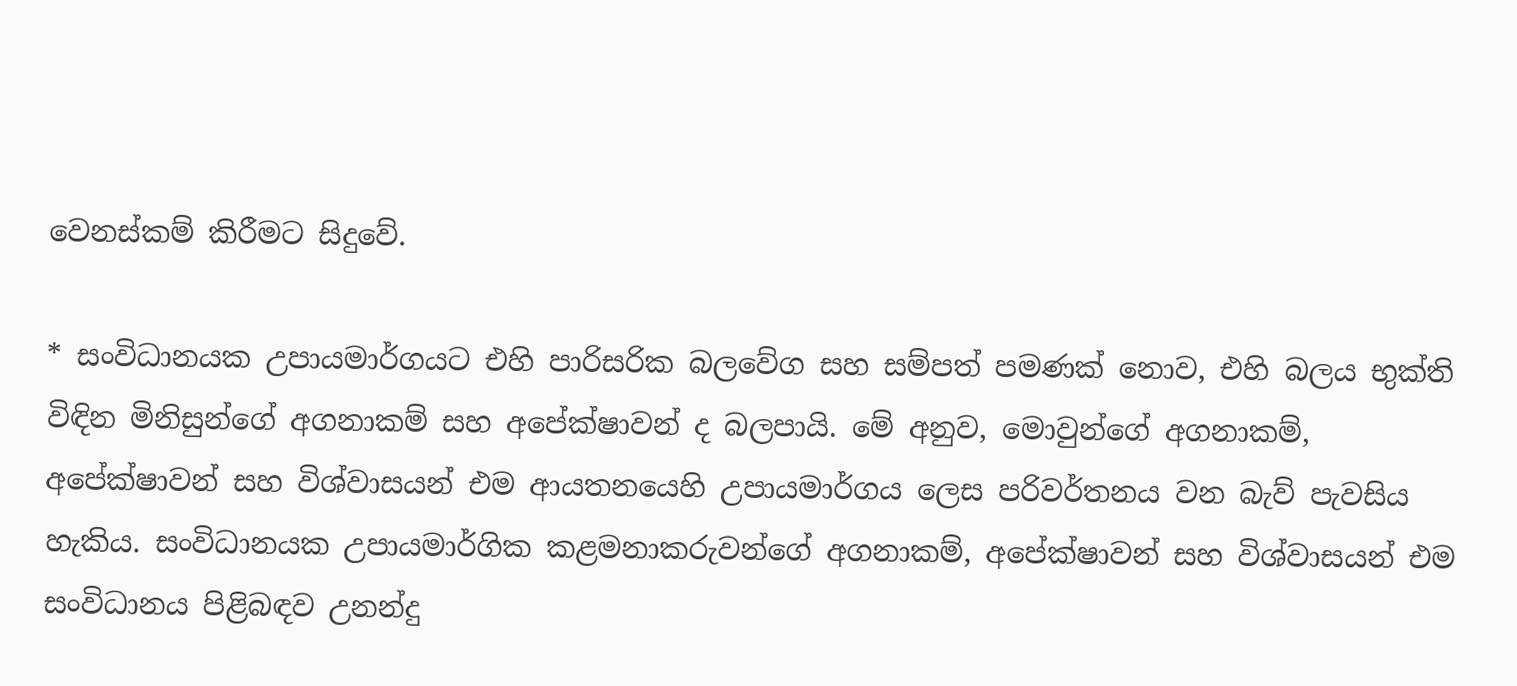වෙනස්කම් කිරීමට සිදුවේ.

* සංවිධානයක උපායමාර්ගයට එහි පාරිසරික බලවේග සහ සම්පත් පමණක් නොව, එහි බලය භුක්ති විඳින මිනිසුන්ගේ අගනාකම් සහ අපේක්ෂාවන් ද බලපායි. මේ අනුව, මොවුන්ගේ අගනාකම්, අපේක්ෂාවන් සහ විශ්වාසයන් එම ආයතනයෙහි උපායමාර්ගය ලෙස පරිවර්තනය වන බැව් පැවසිය හැකිය. සංවිධානයක උපායමාර්ගික කළමනාකරුවන්ගේ අගනාකම්, අපේක්ෂාවන් සහ විශ්වාසයන් එම සංවිධානය පිළිබඳව උනන්දු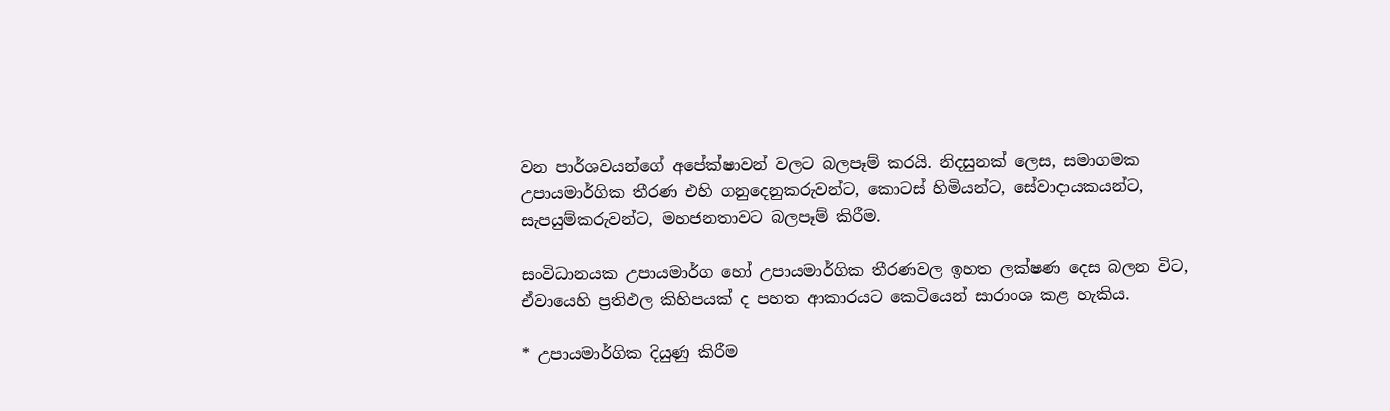වන පාර්ශවයන්ගේ අපේක්ෂාවන් වලට බලපෑම් කරයි. නිදසුනක් ලෙස, සමාගමක උපායමාර්ගික තීරණ එහි ගනුදෙනුකරුවන්ට, කොටස් හිමියන්ට, සේවාදායකයන්ට, සැපයුම්කරුවන්ට, මහජනතාවට බලපෑම් කිරීම.

සංවිධානයක උපායමාර්ග හෝ උපායමාර්ගික තීරණවල ඉහත ලක්ෂණ දෙස බලන විට, ඒවායෙහි ප්‍රතිඵල කිහිපයක් ද පහත ආකාරයට කෙටියෙන් සාරාංශ කළ හැකිය.

* උපායමාර්ගික දියුණු කිරීම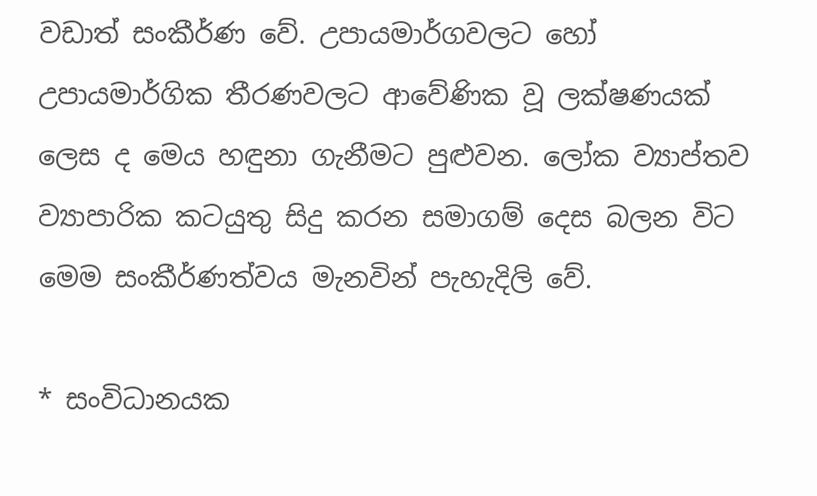වඩාත් සංකීර්ණ වේ. උපායමාර්ගවලට හෝ උපායමාර්ගික තීරණවලට ආවේණික වූ ලක්ෂණයක් ලෙස ද මෙය හඳුනා ගැනීමට පුළුවන. ලෝක ව්‍යාප්තව ව්‍යාපාරික කටයුතු සිදු කරන සමාගම් දෙස බලන විට මෙම සංකීර්ණත්වය මැනවින් පැහැදිලි වේ.

* සංවිධානයක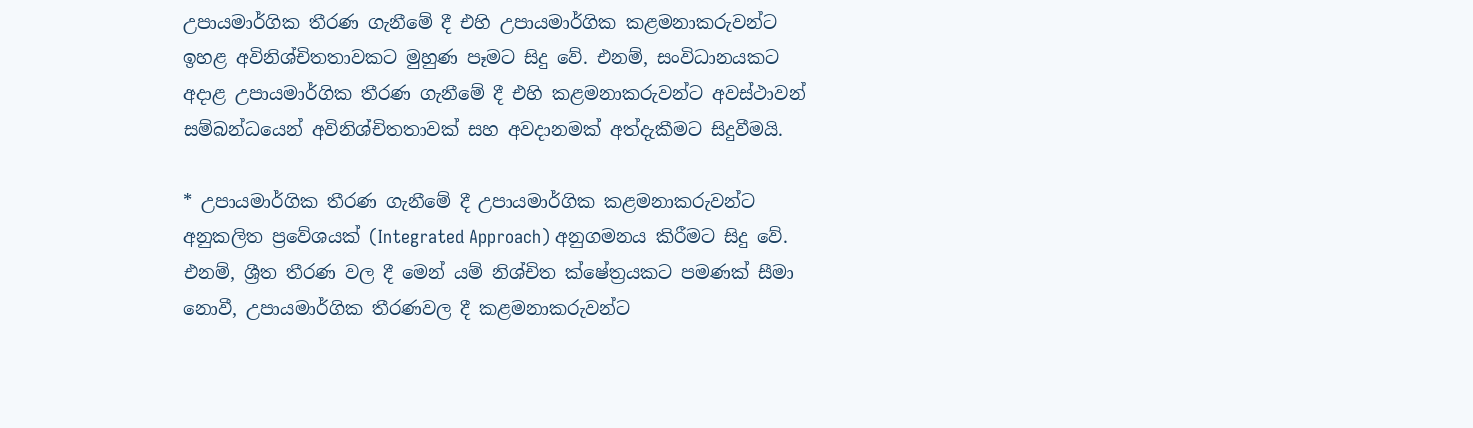උපායමාර්ගික තීරණ ගැනීමේ දී එහි උපායමාර්ගික කළමනාකරුවන්ට ඉහළ අවිනිශ්චිතතාවකට මුහුණ පෑමට සිදු වේ. එනම්, සංවිධානයකට අදාළ උපායමාර්ගික තීරණ ගැනීමේ දී එහි කළමනාකරුවන්ට අවස්ථාවන් සම්බන්ධයෙන් අවිනිශ්චිතතාවක් සහ අවදානමක් අත්දැකීමට සිදුවීමයි.

* උපායමාර්ගික තීරණ ගැනීමේ දී උපායමාර්ගික කළමනාකරුවන්ට අනුකලිත ප්‍රවේශයක් (Integrated Approach) අනුගමනය කිරීමට සිදු වේ. එනම්, ශ්‍රීත තීරණ වල දී මෙන් යම් නිශ්චිත ක්ෂේත්‍රයකට පමණක් සීමා නොවී, උපායමාර්ගික තීරණවල දී කළමනාකරුවන්ට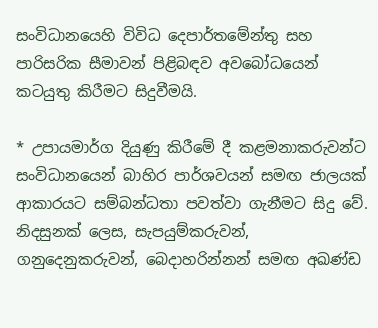සංවිධානයෙහි විවිධ දෙපාර්තමේන්තු සහ පාරිසරික සීමාවන් පිළිබඳව අවබෝධයෙන් කටයුතු කිරීමට සිදුවීමයි.

* උපායමාර්ග දියුණු කිරීමේ දී කළමනාකරුවන්ට සංවිධානයෙන් බාහිර පාර්ශවයන් සමඟ ජාලයක් ආකාරයට සම්බන්ධතා පවත්වා ගැනීමට සිදු වේ. නිදසුනක් ලෙස, සැපයුම්කරුවන්, ගනුදෙනුකරුවන්, බෙදාහරින්නන් සමඟ අඛණ්ඩ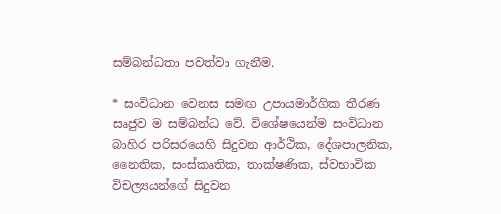සම්බන්ධතා පවත්වා ගැනීම.

* සංවිධාන වෙනස සමඟ උපායමාර්ගික තීරණ සෘජුව ම සම්බන්ධ වේ. විශේෂයෙන්ම සංවිධාන බාහිර පරිසරයෙහි සිදුවන ආර්ථික, දේශපාලනික, නෛතික, සංස්කෘතික, තාක්ෂණික, ස්වභාවික විචල්‍යයන්ගේ සිදුවන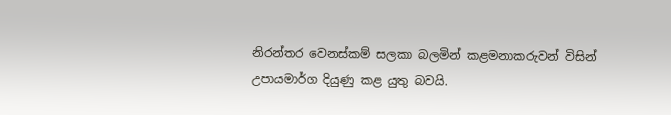නිරන්තර වෙනස්කම් සලකා බලමින් කළමනාකරුවන් විසින් උපායමාර්ග දියුණු කළ යුතු බවයි.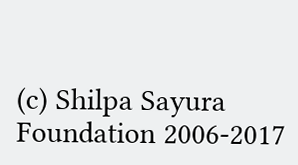(c) Shilpa Sayura Foundation 2006-2017